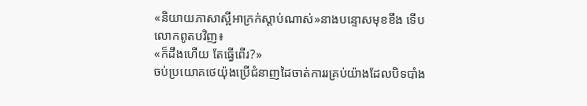«និយាយភាសាស្អីអាក្រក់ស្តាប់ណាស់»នាងបន្ទោសមុខខឹង ទើបលោកពូតបវិញ៖
«ក៏ដឹងហើយ តែធ្វើពើរ?»
ចប់ប្រយោគថេយ៉ុងប្រើជំនាញដៃចាត់ការរគ្រប់យ៉ាងដែលបិទបាំង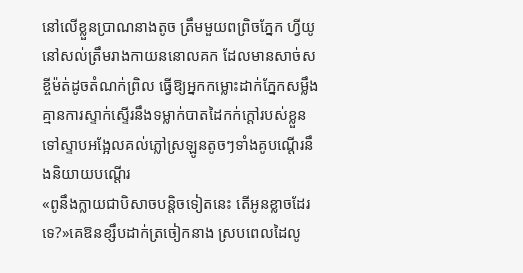នៅលើខ្លួនប្រាណនាងតូច ត្រឹមមួយពព្រិចភ្នែក ហ្វីយូនៅសល់ត្រឹមរាងកាយននោលគក ដែលមានសាច់សខ្ចីម៉ត់ដូចតំណក់ព្រិល ធ្វើឱ្យអ្នកកម្លោះដាក់ភ្នែកសម្លឹង គ្មានការស្ទាក់ស្ទើរនឹងទម្លាក់បាតដៃកក់ក្តៅរបស់ខ្លួនទៅស្ទាបអង្អែលគល់ភ្លៅស្រឡូនតូចៗទាំងគូបណ្តើរនឹងនិយាយបណ្តើរ
«ពូនឹងក្លាយជាបិសាចបន្តិចទៀតនេះ តើអូនខ្លាចដែរទេ?»គេឱនខ្សឹបដាក់ត្រចៀកនាង ស្របពេលដៃលូ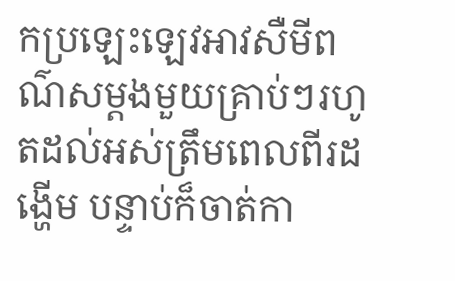កប្រឡេះឡេវអាវសឺមីពណ៌សម្តងមួយគ្រាប់ៗរហូតដល់អស់ត្រឹមពេលពីរដង្ហើម បន្ទាប់ក៏ចាត់កា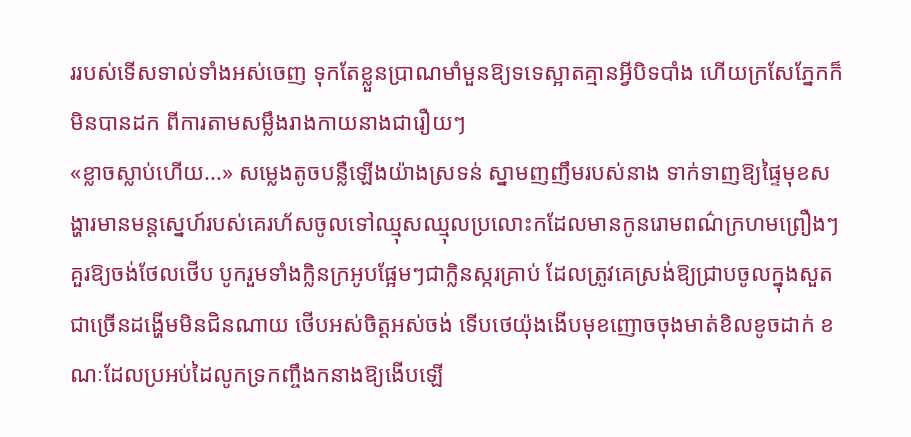ររបស់ទើសទាល់ទាំងអស់ចេញ ទុកតែខ្លួនប្រាណមាំមួនឱ្យទទេស្អាតគ្មានអ្វីបិទបាំង ហើយក្រសែភ្នែកក៏មិនបានដក ពីការតាមសម្លឹងរាងកាយនាងជារឿយៗ
«ខ្លាចស្លាប់ហើយ...» សម្លេងតូចបន្លឺឡើងយ៉ាងស្រទន់ ស្នាមញញឹមរបស់នាង ទាក់ទាញឱ្យផ្ទៃមុខសង្ហារមានមន្តស្នេហ៍របស់គេរហ័សចូលទៅឈ្មុសឈ្មុលប្រលោះកដែលមានកូនរោមពណ៌ក្រហមព្រឿងៗគួរឱ្យចង់ថែលថើប បូករួមទាំងក្លិនក្រអូបផ្អែមៗជាក្លិនស្ករគ្រាប់ ដែលត្រូវគេស្រង់ឱ្យជ្រាបចូលក្នុងសួតជាច្រើនដង្ហើមមិនជិនណាយ ថើបអស់ចិត្តអស់ចង់ ទើបថេយ៉ុងងើបមុខញោចចុងមាត់ខិលខូចដាក់ ខណៈដែលប្រអប់ដៃលូកទ្រកញ្ចឹងកនាងឱ្យងើបឡើ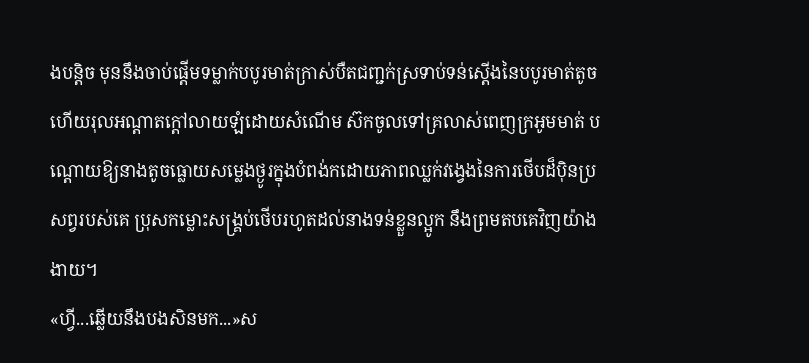ងបន្តិច មុននឹងចាប់ផ្តើមទម្លាក់បបូរមាត់ក្រាស់បឺតជញ្ជក់ស្រទាប់ទន់ស្តើងនៃបបូរមាត់តូច ហើយរុលអណ្តាតក្តៅលាយឡំដោយសំណើម ស៊កចូលទៅគ្រលាស់ពេញក្រអូមមាត់ បណ្តោយឱ្យនាងតូចធ្លោយសម្លេងថ្ងូរក្នុងបំពង់កដោយភាពឈ្លក់វង្វេងនៃការថើបដ៏ប៉ិនប្រសព្វរបស់គេ ប្រុសកម្លោះសង្រ្គប់ថើបរហូតដល់នាងទន់ខ្លួនល្អូក នឹងព្រមតបគេវិញយ៉ាងងាយ។
«ហ្វី...ឆ្លើយនឹងបងសិនមក...»ស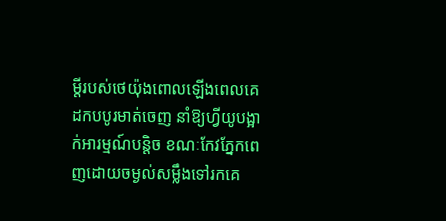ម្តីរបស់ថេយ៉ុងពោលឡើងពេលគេដកបបូរមាត់ចេញ នាំឱ្យហ្វីយូបង្អាក់អារម្មណ៍បន្តិច ខណៈកែវភ្នែកពេញដោយចម្ងល់សម្លឹងទៅរកគេ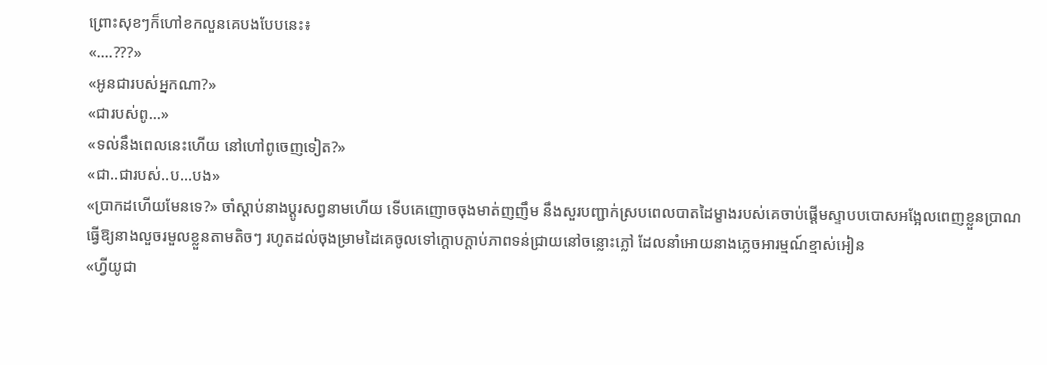ព្រោះសុខៗក៏ហៅខកលួនគេបងបែបនេះ៖
«....???»
«អូនជារបស់អ្នកណា?»
«ជារបស់ពូ...»
«ទល់នឹងពេលនេះហើយ នៅហៅពូចេញទៀត?»
«ជា..ជារបស់..ប...បង»
«ប្រាកដហើយមែនទេ?» ចាំស្តាប់នាងប្តូរសព្វនាមហើយ ទើបគេញោចចុងមាត់ញញឹម នឹងសួរបញ្ជាក់ស្របពេលបាតដៃម្ខាងរបស់គេចាប់ផ្តើមស្ទាបបបោសអង្អែលពេញខ្លួនប្រាណធ្វើឱ្យនាងលួចរមួលខ្លួនតាមតិចៗ រហូតដល់ចុងម្រាមដៃគេចូលទៅក្តោបក្តាប់ភាពទន់ជ្រាយនៅចន្លោះភ្លៅ ដែលនាំអោយនាងភ្លេចអារម្មណ៍ខ្មាស់អៀន
«ហ្វីយូជា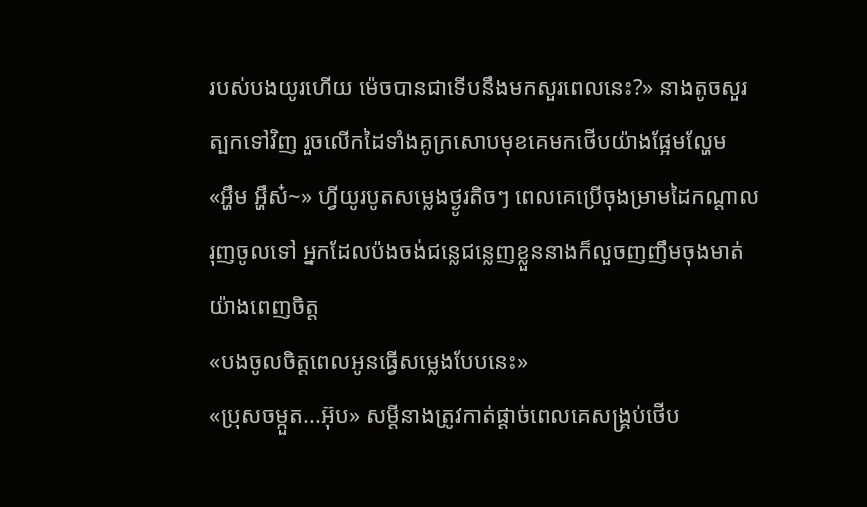របស់បងយូរហើយ ម៉េចបានជាទើបនឹងមកសួរពេលនេះ?» នាងតូចសួរត្បកទៅវិញ រួចលើកដៃទាំងគូក្រសោបមុខគេមកថើបយ៉ាងផ្អែមល្ហែម
«អ្ហឹម អ្ហឹស៎~» ហ្វីយូរបូតសម្លេងថ្ងូរតិចៗ ពេលគេប្រើចុងម្រាមដៃកណ្តាលរុញចូលទៅ អ្នកដែលប៉ងចង់ជន្លេជន្លេញខ្លួននាងក៏លួចញញឹមចុងមាត់យ៉ាងពេញចិត្ត
«បងចូលចិត្តពេលអូនធ្វើសម្លេងបែបនេះ»
«ប្រុសចម្កួត...អ៊ុប» សម្តីនាងត្រូវកាត់ផ្តាច់ពេលគេសង្រ្គប់ថើប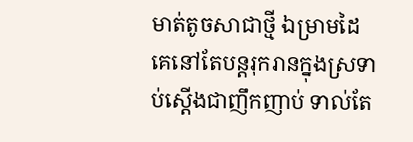មាត់តូចសាជាថ្មី ឯម្រាមដៃគេនៅតែបន្តរុករានក្នុងស្រទាប់ស្តើងជាញឹកញាប់ ទាល់តែ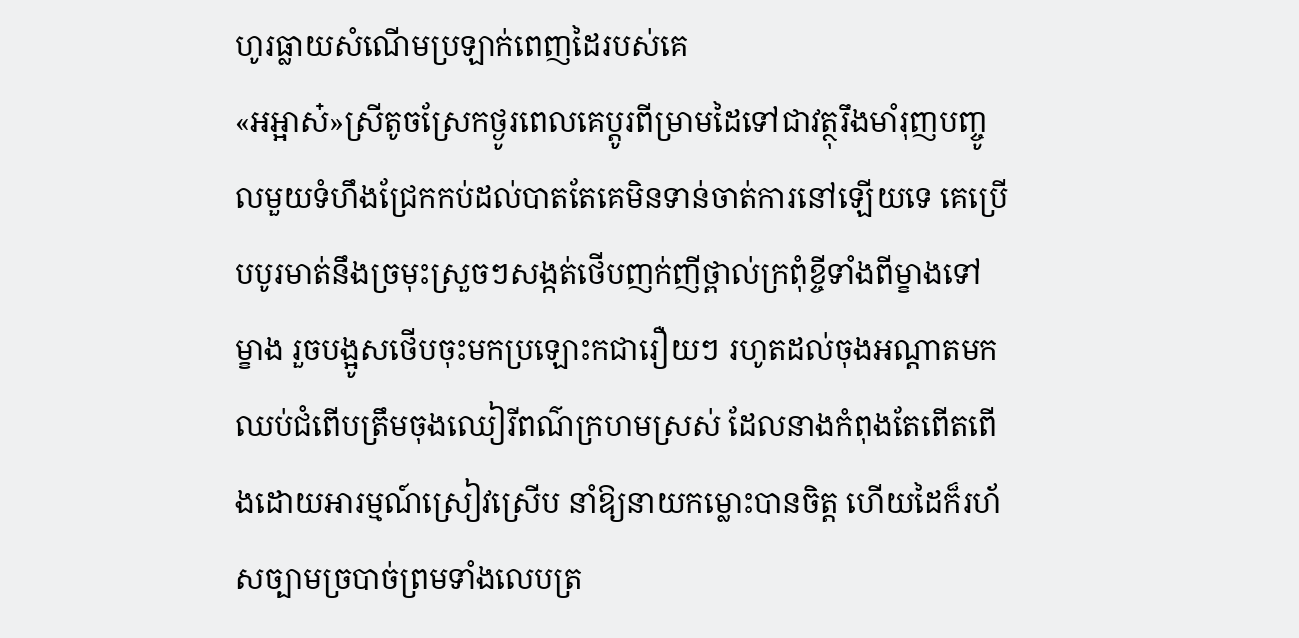ហូរធ្លាយសំណើមប្រឡាក់ពេញដៃរបស់គេ
«អអ្អាស៎»ស្រីតូចស្រែកថ្ងូរពេលគេប្តូរពីម្រាមដៃទៅជាវត្ថុរឹងមាំរុញបញ្ចូលមួយទំហឹងជ្រែកកប់ដល់បាតតែគេមិនទាន់ចាត់ការនៅឡើយទេ គេប្រើបបូរមាត់នឹងច្រមុះស្រួចៗសង្កត់ថើបញក់ញីថ្ពាល់ក្រពុំខ្ចីទាំងពីម្ខាងទៅម្ខាង រួចបង្អូសថើបចុះមកប្រឡោះកជារឿយៗ រហូតដល់ចុងអណ្តាតមកឈប់ជំពើបត្រឹមចុងឈៀរីពណ៌ក្រហមស្រស់ ដែលនាងកំពុងតែពើតពើងដោយអារម្មណ៍ស្រៀវស្រើប នាំឱ្យនាយកម្លោះបានចិត្ត ហើយដៃក៏រហ័សច្បាមច្របាច់ព្រមទាំងលេបត្រ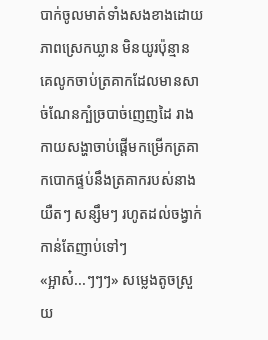បាក់ចូលមាត់ទាំងសងខាងដោយភាពស្រេកឃ្លាន មិនយូរប៉ុន្មាន គេលូកចាប់ត្រគាកដែលមានសាច់ណែនក្បំច្របាច់ញេញដៃ រាងកាយសង្ហាចាប់ផ្តើមកម្រើកត្រគាកបោកផ្ទប់នឹងត្រគាករបស់នាង យឺតៗ សន្សឹមៗ រហូតដល់ចង្វាក់កាន់តែញាប់ទៅៗ
«អ្អាស៎...ៗៗៗ» សម្លេងតូចស្រួយ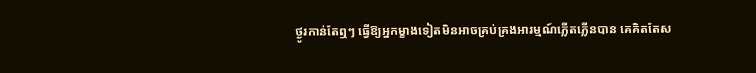ថ្ងូរកាន់តែឮៗ ធ្វើឱ្យអ្នកម្ខាងទៀតមិនអាចគ្រប់គ្រងអារម្មណ៍ភ្លើតភ្លើនបាន គេគិតតែស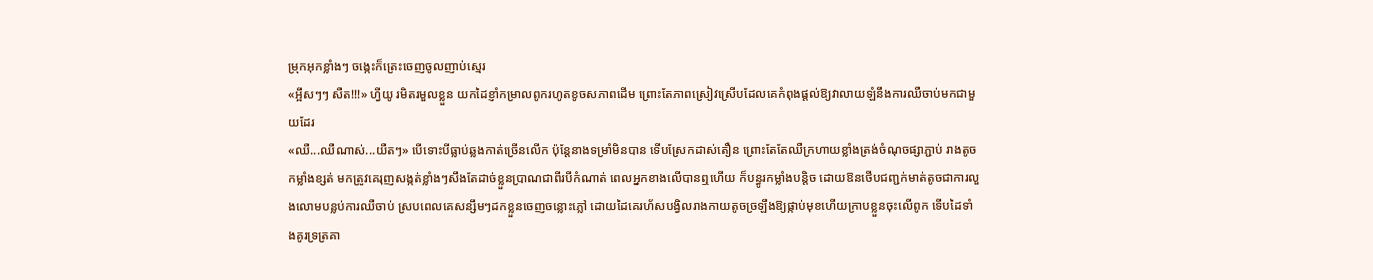ម្រុកអុកខ្លាំងៗ ចង្កេះក៏ត្រេះចេញចូលញាប់ស្មេរ
«អ្អឹសៗៗ សឺត!!!» ហ្វីយូ រមិតរមួលខ្លួន យកដៃខ្ញាំកម្រាលពូករហូតខូចសភាពដើម ព្រោះតែភាពស្រៀវស្រើបដែលគេកំពុងផ្តល់ឱ្យវាលាយឡំនឹងការឈឺចាប់មកជាមួយដែរ
«ឈឺ...ឈឺណាស់...យឺតៗ» បើទោះបីធ្លាប់ឆ្លងកាត់ច្រើនលើក ប៉ុន្តែនាងទម្រាំមិនបាន ទើបស្រែកដាស់តឿន ព្រោះតែតែឈឺក្រហាយខ្លាំងត្រង់ចំណុចផ្សាភ្ជាប់ រាងតូចកម្លាំងខ្សត់ មកត្រូវគេរុញសង្កត់ខ្លាំងៗសឹងតែដាច់ខ្លួនប្រាណជាពីរបីកំណាត់ ពេលអ្នកខាងលើបានឮហើយ ក៏បន្ធូរកម្លាំងបន្តិច ដោយឱនថើបជញ្ជក់មាត់តូចជាការលួងលោមបន្លប់ការឈឺចាប់ ស្របពេលគេសន្សឹមៗដកខ្លួនចេញចន្លោះភ្លៅ ដោយដៃគេរហ័សបង្វិលរាងកាយតូចច្រឡឹងឱ្យផ្កាប់មុខហើយក្រាបខ្លួនចុះលើពូក ទើបដៃទាំងគូរទ្រត្រគា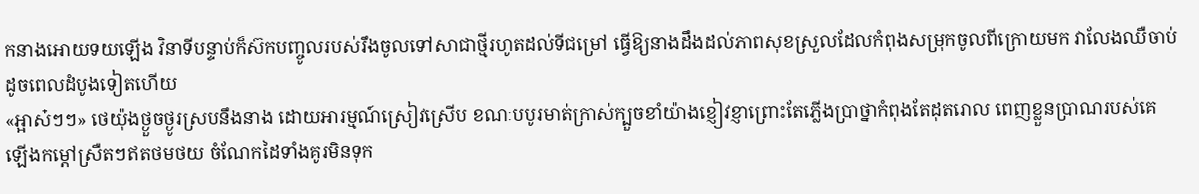កនាងអោយទយឡើង វិនាទីបន្ទាប់ក៏ស៊កបញ្ចូលរបស់រឹងចូលទៅសាជាថ្មីរហូតដល់ទីជម្រៅ ធ្វើឱ្យនាងដឹងដល់ភាពសុខស្រួលដែលកំពុងសម្រុកចូលពីក្រោយមក វាលែងឈឺចាប់ដូចពេលដំបូងទៀតហើយ
«អ្អាស៎ៗៗ» ថេយ៉ុងថ្ងួចថ្ងូរស្របនឹងនាង ដោយអារម្មណ៍ស្រៀវស្រើប ខណៈបបូរមាត់ក្រាស់ក្បួចខាំយ៉ាងខ្ញៀវខ្ញាព្រោះតែភ្លើងប្រាថ្នាកំពុងតែដុតរោល ពេញខ្លួនប្រាណរបស់គេឡើងកម្តៅស្រឺតៗឥតថមថយ ចំណែកដៃទាំងគូរមិនទុក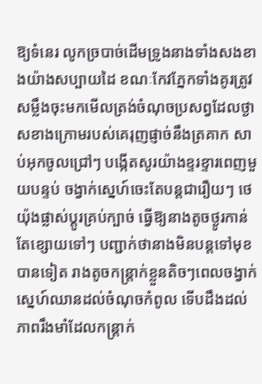ឱ្យទំនេរ លូកច្របាច់ដើមទ្រូងនាងទាំងសងខាងយ៉ាងសប្បាយដៃ ខណៈកែវភ្នែកទាំងគូរត្រូវសម្លឹងចុះមកមើលត្រង់ចំណុចប្រសព្វដែលថ្ងាសខាងក្រោមរបស់គេរុញផ្ញាច់នឹងត្រគាក សាប់អុកចូលជ្រៅៗ បង្កើតសូរយ៉ាងខ្ទរខ្ទារពេញមួយបន្ទប់ ចង្វាក់ស្នេហ៍ចេះតែបន្តជារឿយៗ ថេយ៉ុងផ្លាស់ប្តូរគ្រប់ក្បាច់ ធ្វើឱ្យនាងតូចថ្ងូរកាន់តែខ្សោយទៅៗ បញ្ជាក់ថានាងមិនបន្តទៅមុខបានទៀត រាងតូចកន្ត្រាក់ខ្លួនតិចៗពេលចង្វាក់ស្នេហ៍ឈានដល់ចំណុចកំពូល ទើបដឹងដល់ភាពរឹងមាំដែលកន្រ្តាក់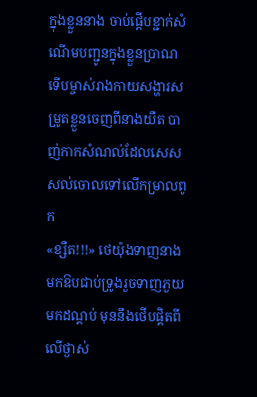ក្នុងខ្លួននាង ចាប់ផ្តើបខ្ជាក់សំណើមបញ្ជូនក្នុងខ្លួនប្រាណ ទើបម្ចាស់រាងកាយសង្ហារសម្រូតខ្លួនចេញពីនាងយឺត បាញ់កាកសំណល់ដែលសេសសល់ចោលទៅលើកម្រាលពូក
«ខ្សឺត!!!» ថេយ៉ុងទាញនាងមកឱបជាប់ទ្រូងរួចទាញភួយមកដណ្តប់ មុននឹងថើបផ្តិតពីលើថ្ងាស់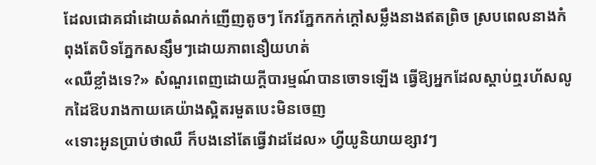ដែលជោគជាំដោយតំណក់ញើញតូចៗ កែវភ្នែកកក់ក្តៅសម្លឹងនាងឥតព្រិច ស្របពេលនាងកំពុងតែបិទភ្នែកសន្សឹមៗដោយភាពនឿយហត់
«ឈឺខ្លាំងទេ?» សំណួរពេញដោយក្តីបារម្មណ៍បានចោទឡើង ធ្វើឱ្យអ្នកដែលស្តាប់ឮរហ័សលូកដៃឱបរាងកាយគេយ៉ាងស្អិតរមួតបេះមិនចេញ
«ទោះអូនប្រាប់ថាឈឺ ក៏បងនៅតែធ្វើវាដដែល» ហ្វីយូនិយាយខ្សាវៗ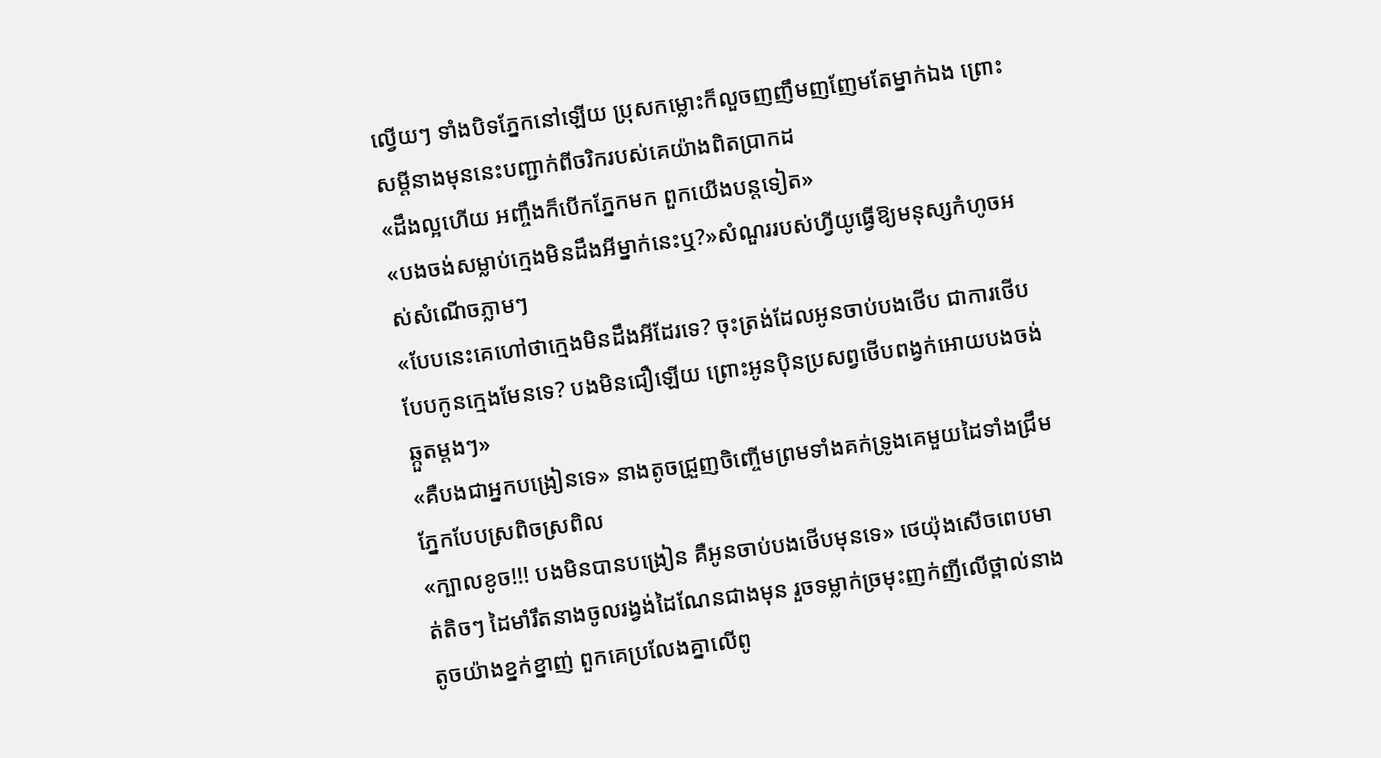ល្វើយៗ ទាំងបិទភ្នែកនៅឡើយ ប្រុសកម្លោះក៏លួចញញឹមញញែមតែម្នាក់ឯង ព្រោះសម្តីនាងមុននេះបញ្ជាក់ពីចរិករបស់គេយ៉ាងពិតប្រាកដ
«ដឹងល្អហើយ អញ្ចឹងក៏បើកភ្នែកមក ពួកយើងបន្តទៀត»
«បងចង់សម្លាប់ក្មេងមិនដឹងអីម្នាក់នេះឬ?»សំណួររបស់ហ្វីយូធ្វើឱ្យមនុស្សកំហូចអស់សំណើចភ្លាមៗ
«បែបនេះគេហៅថាក្មេងមិនដឹងអីដែរទេ? ចុះត្រង់ដែលអូនចាប់បងថើប ជាការថើបបែបកូនក្មេងមែនទេ? បងមិនជឿឡើយ ព្រោះអូនប៉ិនប្រសព្វថើបពង្វក់អោយបងចង់ឆ្កួតម្តងៗ»
«គឺបងជាអ្នកបង្រៀនទេ» នាងតូចជ្រួញចិញ្ចើមព្រមទាំងគក់ទ្រូងគេមួយដៃទាំងជ្រឹមភ្នែកបែបស្រពិចស្រពិល
«ក្បាលខូច!!! បងមិនបានបង្រៀន គឺអូនចាប់បងថើបមុនទេ» ថេយ៉ុងសើចពេបមាត់តិចៗ ដៃមាំរឹតនាងចូលរង្វង់ដៃណែនជាងមុន រួចទម្លាក់ច្រមុះញក់ញីលើថ្ពាល់នាងតូចយ៉ាងខ្នក់ខ្នាញ់ ពួកគេប្រលែងគ្នាលើពូ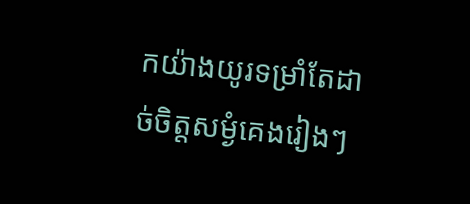កយ៉ាងយូរទម្រាំតែដាច់ចិត្តសម្ងំគេងរៀងៗ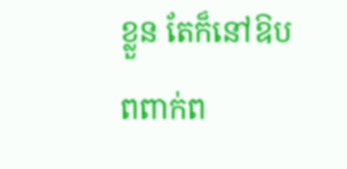ខ្លួន តែក៏នៅឱបពពាក់ព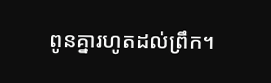ពូនគ្នារហូតដល់ព្រឹក។